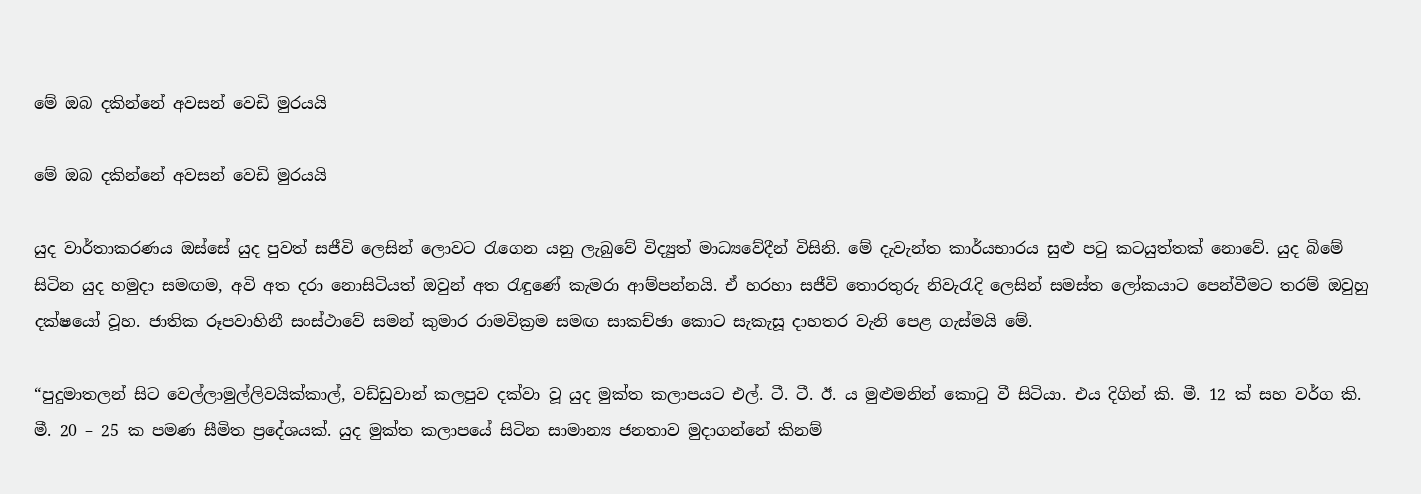මේ ඔබ දකින්නේ අවසන් වෙඩි මුරයයි

මේ ඔබ දකින්නේ අවසන් වෙඩි මුරයයි

යුද වාර්තාකරණය ඔස්සේ යුද පුවත් සජීවි ලෙසින් ලොවට රැගෙන යනු ලැබුවේ විද්‍යුත් මාධ්‍යවේදීන් විසිනි. මේ දැවැන්ත කාර්යභාරය සුළු පටු කටයුත්තක් නොවේ. යුද බිමේ සිටින යුද හමුදා සමඟම, අවි අත දරා නොසිටියත් ඔවුන් අත රැඳුණේ කැමරා ආම්පන්නයි. ඒ හරහා සජීවි තොරතුරු නිවැරැදි ලෙසින් සමස්ත ලෝකයාට පෙන්වීමට තරම් ඔවුහු දක්ෂයෝ වූහ. ජාතික රූපවාහිනී සංස්ථාවේ සමන් කුමාර රාමවික්‍රම සමඟ සාකච්ඡා කොට සැකැසූ දාහතර වැනි පෙළ ගැස්මයි මේ.

“පුදුමාතලන් සිට වෙල්ලාමුල්ලිවයික්කාල්, වඩ්ඩුවාන් කලපුව දක්වා වූ යුද මුක්ත කලාපයට එල්. ටී. ටී. ඊ. ය මුළුමනින් කොටු වී සිටියා. එය දිගින් කි. මී. 12 ක් සහ වර්ග කි. මී. 20 – 25 ක පමණ සීමිත ප්‍රදේශයක්. යුද මුක්ත කලාපයේ සිටින සාමාන්‍ය ජනතාව මුදාගන්නේ කිනම්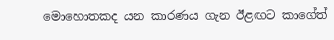මොහොතකද යන කාරණය ගැන ඊළඟට කාගේත්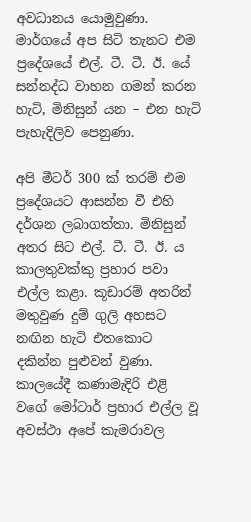අවධානය යොමුවුණා. මාර්ගයේ අප සිටි තැනට එම ප්‍රදේශයේ එල්. ටී. ටී. ඊ. යේ සන්නද්ධ වාහන ගමන් කරන හැටි, මිනිසුන් යන – එන හැටි පැහැදිලිව පෙනුණා.

අපි මීටර් 300 ක් තරම් එම ප්‍රදේශයට ආසන්න වී එහි දර්ශන ලබාගත්තා. මිනිසුන් අතර සිට එල්. ටී. ටී. ඊ. ය කාලතුවක්කු ප්‍රහාර පවා එල්ල කළා. කූඩාරම් අතරින් මතුවුණ දුම් ගුලි අහසට නඟින හැටි එතකොට දකින්න පුළුවන් වුණා. කාලයේදී කණාමැදිරි එළි වගේ මෝටාර් ප්‍රහාර එල්ල වූ අවස්ථා අපේ කැමරාවල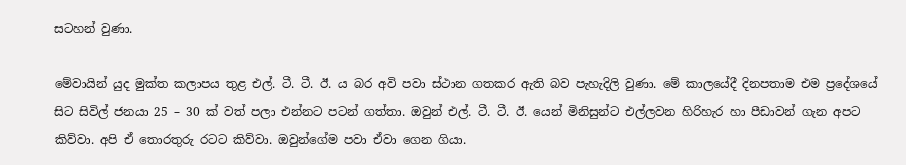සටහන් වුණා.

මේවායින් යුද මුක්ත කලාපය තුළ එල්. ටී. ටී. ඊ. ය බර අවි පවා ස්ථාන ගතකර ඇති බව පැහැදිලි වුණා. මේ කාලයේදී දිනපතාම එම ප්‍රදේශයේ සිට සිවිල් ජනයා 25 – 30 ක් වත් පලා එන්නට පටන් ගත්තා. ඔවුන් එල්. ටී. ටී. ඊ. යෙන් මිනිසුන්ට එල්ලවන හිරිහැර හා පීඩාවන් ගැන අපට කිව්වා. අපි ඒ තොරතුරු රටට කිව්වා. ඔවුන්ගේම පවා ඒවා ගෙන ගියා.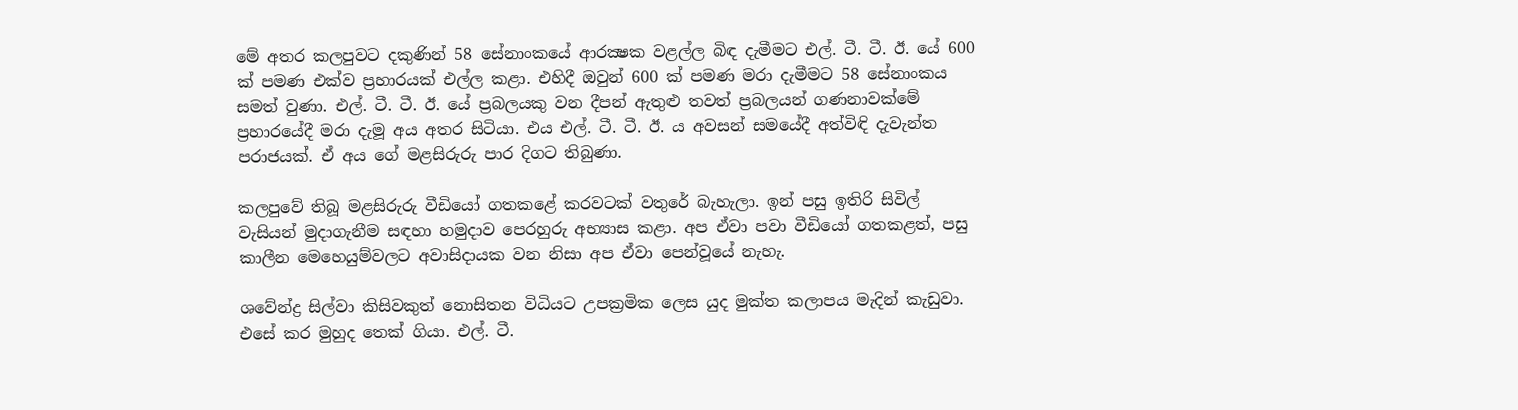මේ අතර කලපුවට දකුණින් 58 සේනාංකයේ ආරක්‍ෂක වළල්ල බිඳ දැමීමට එල්. ටී. ටී. ඊ. යේ 600 ක් පමණ එක්ව ප්‍රහාරයක් එල්ල කළා. එහිදී ඔවුන් 600 ක් පමණ මරා දැමීමට 58 සේනාංකය සමත් වුණා. එල්. ටී. ටී. ඊ. යේ ප්‍රබලයකු වන දීපන් ඇතුළු තවත් ප්‍රබලයන් ගණනාවක්මේ ප්‍රහාරයේදී මරා දැමූ අය අතර සිටියා. එය එල්. ටී. ටී. ඊ. ය අවසන් සමයේදී අත්විඳි දැවැන්ත පරාජයක්. ඒ අය ගේ මළසිරුරු පාර දිගට තිබුණා.

කලපුවේ තිබූ මළසිරුරු වීඩියෝ ගතකළේ කරවටක් වතුරේ බැහැලා. ඉන් පසු ඉතිරි සිවිල් වැසියන් මුදාගැනීම සඳහා හමුදාව පෙරහුරු අභ්‍යාස කළා. අප ඒවා පවා වීඩියෝ ගතකළත්, පසු කාලීන මෙහෙයුම්වලට අවාසිදායක වන නිසා අප ඒවා පෙන්වූයේ නැහැ.

ශවේන්ද්‍ර සිල්වා කිසිවකුත් නොසිතන විධියට උපක්‍රමික ලෙස යුද මුක්ත කලාපය මැදින් කැඩුවා. එසේ කර මුහුද තෙක් ගියා. එල්. ටී.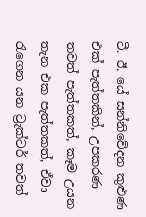ටී. ඊ. යේ සන්නිවේදන කුළුණ එක් පැත්තකින්, උපකරණ තවත් පැත්තකත්, කෑම උයන තැන එක පැත්තකත්, ඒවා රැගෙන යන ට්‍රැක්ටර් තවත්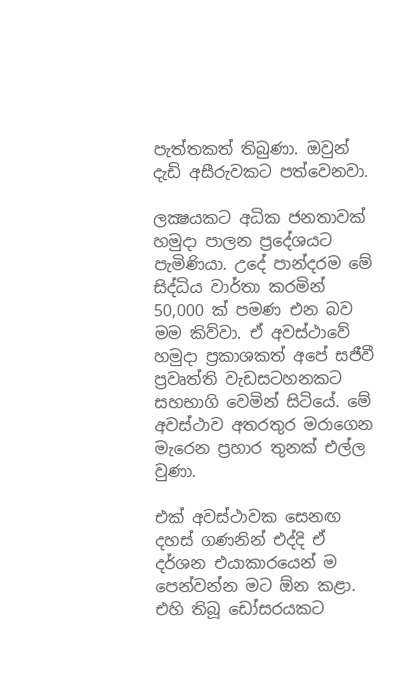පැත්තකත් තිබුණා. ඔවුන් දැඩි අසීරුවකට පත්වෙනවා.

ලක්‍ෂයකට අධික ජනතාවක් හමුදා පාලන ප්‍රදේශයට පැමිණියා. උදේ පාන්දරම මේ සිද්ධිය වාර්තා කරමින් 50,000 ක් පමණ එන බව මම කිව්වා. ඒ අවස්ථාවේ හමුදා ප්‍රකාශකත් අපේ සජීවී ප්‍රවෘත්ති වැඩසටහනකට සහභාගි වෙමින් සිටියේ. මේ අවස්ථාව අතරතුර මරාගෙන මැරෙන ප්‍රහාර තුනක් එල්ල වුණා.

එක් අවස්ථාවක සෙනඟ දහස් ගණනින් එද්දි ඒ දර්ශන එයාකාරයෙන් ම පෙන්වන්න මට ඕන කළා. එහි තිබූ ඩෝසරයකට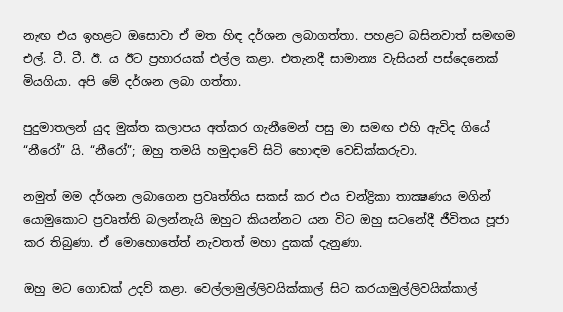නැඟ එය ඉහළට ඔසොවා ඒ මත හිඳ දර්ශන ලබාගත්තා. පහළට බසිනවාත් සමඟම එල්. ටී. ටී. ඊ. ය ඊට ප්‍රහාරයක් එල්ල කළා. එතැනදී සාමාන්‍ය වැසියන් පස්දෙනෙක් මියගියා. අපි මේ දර්ශන ලබා ගත්තා.

පුදුමාතලන් යුද මුක්ත කලාපය අත්කර ගැනීමෙන් පසු මා සමඟ එහි ඇවිද ගියේ “නීරෝ” යි. “නීරෝ”; ඔහු තමයි හමුදාවේ සිටි හොඳම වෙඩික්කරුවා.

නමුත් මම දර්ශන ලබාගෙන ප්‍රවෘත්තිය සකස් කර එය චන්ද්‍රිකා තාක්‍ෂණය මගින් යොමුකොට ප්‍රවෘත්ති බලන්නැයි ඔහුට කියන්නට යන විට ඔහු සටනේදී ජීවිතය පූජා කර තිබුණා. ඒ මොහොතේත් නැවතත් මහා දුකක් දැනුණා.

ඔහු මට ගොඩක් උදව් කළා. වෙල්ලාමුල්ලිවයික්කාල් සිට කරයාමුල්ලිවයික්කාල්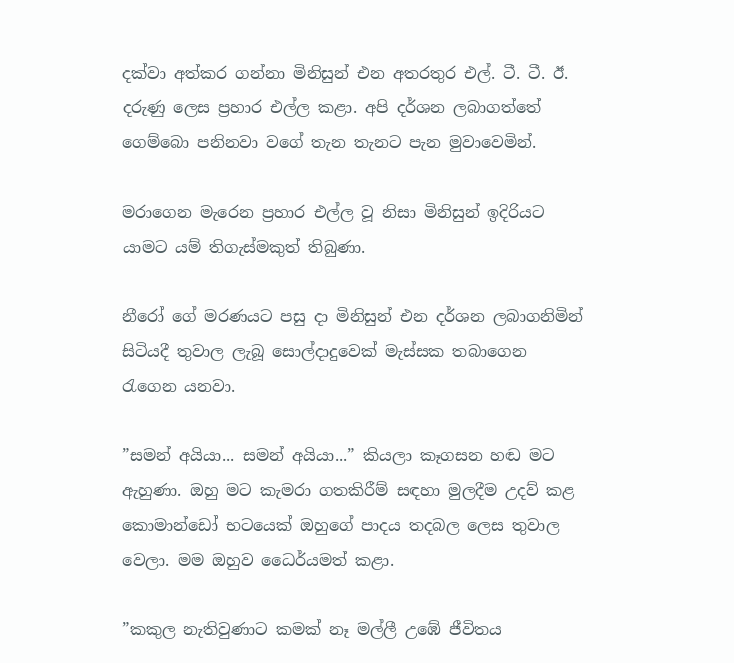දක්වා අත්කර ගන්නා මිනිසුන් එන අතරතුර එල්. ටී. ටී. ඊ. දරුණු ලෙස ප්‍රහාර එල්ල කළා. අපි දර්ශන ලබාගත්තේ ගෙම්බො පනිනවා වගේ තැන තැනට පැන මුවාවෙමින්.

මරාගෙන මැරෙන ප්‍රහාර එල්ල වූ නිසා මිනිසුන් ඉදිරියට යාමට යම් තිගැස්මකුත් තිබුණා.

නීරෝ ගේ මරණයට පසු දා මිනිසුන් එන දර්ශන ලබාගනිමින් සිටියදී තුවාල ලැබූ සොල්දාදුවෙක් මැස්සක තබාගෙන රැගෙන යනවා.

”සමන් අයියා... සමන් අයියා...” කියලා කෑගසන හඬ මට ඇහුණා. ඔහු මට කැමරා ගතකිරීම් සඳහා මුලදීම උදව් කළ කොමාන්ඩෝ භටයෙක් ඔහුගේ පාදය තදබල ලෙස තුවාල වෙලා. මම ඔහුව ධෛර්යමත් කළා.

”කකුල නැතිවුණාට කමක් නෑ මල්ලී උඹේ ජීවිතය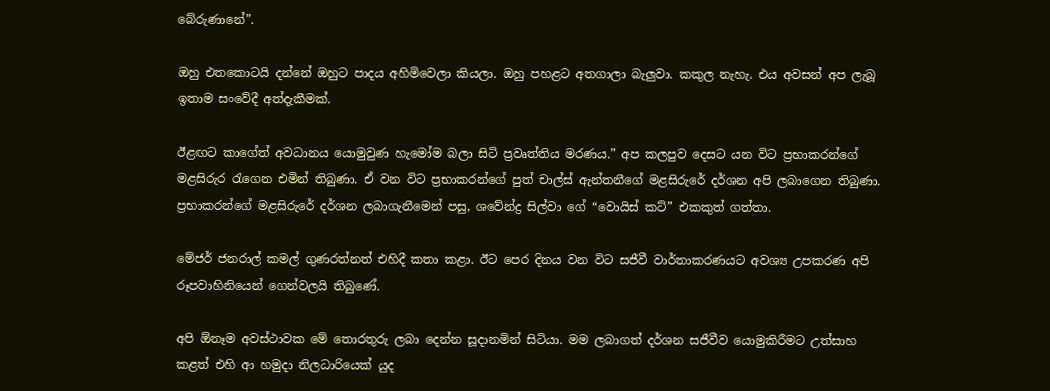බේරුණානේ”.

ඔහු එතකොටයි දන්නේ ඔහුට පාදය අහිමිවෙලා කියලා. ඔහු පහළට අතගාලා බැලුවා. කකුල නැහැ. එය අවසන් අප ලැබූ ඉතාම සංවේදී අත්දැකීමක්.

ඊළඟට කාගේත් අවධානය යොමුවුණ හැමෝම බලා සිටි ප්‍රවෘත්තිය මරණය.” අප කලපුව දෙසට යන විට ප්‍රභාකරන්ගේ මළසිරුර රැගෙන එමින් තිබුණා. ඒ වන විට ප්‍රභාකරන්ගේ පුත් චාල්ස් ඇන්තනීගේ මළසිරුරේ දර්ශන අපි ලබාගෙන තිබුණා. ප්‍රභාකරන්ගේ මළසිරුරේ දර්ශන ලබාගැනීමෙන් පසු, ශවේන්ද්‍ර සිල්වා ගේ “වොයිස් කට්” එකකුත් ගත්තා.

මේජර් ජනරාල් කමල් ගුණරත්නත් එහිදී කතා කළා. ඊට පෙර දිනය වන විට සජීවී වාර්තාකරණයට අවශ්‍ය උපකරණ අපි රූපවාහිනියෙන් ගෙන්වලයි තිබුණේ.

අපි ඕනෑම අවස්ථාවක මේ තොරතුරු ලබා දෙන්න සූදානමින් සිටියා. මම ලබාගත් දර්ශන සජීවීව යොමුකිරීමට උත්සාහ කළත් එහි ආ හමුදා නිලධාරියෙක් යුද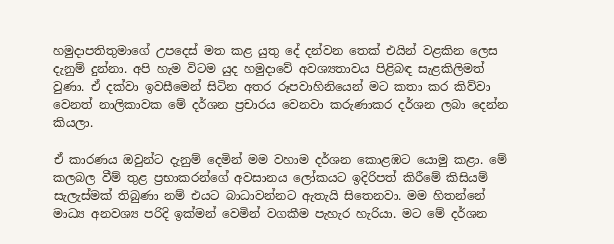හමුදාපතිතුමාගේ උපදෙස් මත කළ යුතු දේ දන්වන තෙක් එයින් වළකින ලෙස දැනුම් දුන්නා. අපි හැම විටම යුද හමුදාවේ අවශ්‍යතාවය පිළිබඳ සැළකිලිමත් වුණා. ඒ දක්වා ඉවසීමෙන් සිටින අතර රූපවාහිනියෙන් මට කතා කර කිව්වා වෙනත් නාලිකාවක මේ දර්ශන ප්‍රචාරය වෙනවා කරුණාකර දර්ශන ලබා දෙන්න කියලා.

ඒ කාරණය ඔවුන්ට දැනුම් දෙමින් මම වහාම දර්ශන කොළඹට යොමු කළා. මේ කලබල වීම් තුළ ප්‍රභාකරන්ගේ අවසානය ලෝකයට ඉදිරිපත් කිරීමේ කිසියම් සැලැස්මක් තිබුණා නම් එයට බාධාවන්නට ඇතැයි සිතෙනවා. මම හිතන්නේ මාධ්‍ය අනවශ්‍ය පරිදි ඉක්මන් වෙමින් වගකීම පැහැර හැරියා. මට මේ දර්ශන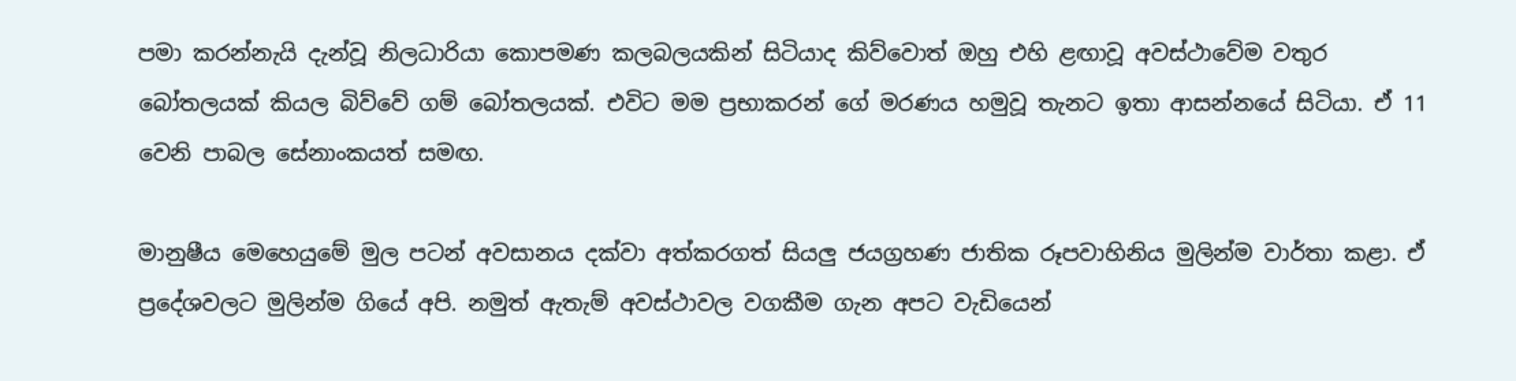පමා කරන්නැයි දැන්වූ නිලධාරියා කොපමණ කලබලයකින් සිටියාද කිව්වොත් ඔහු එහි ළඟාවූ අවස්ථාවේම වතුර බෝතලයක් කියල බිව්වේ ගම් බෝතලයක්. එවිට මම ප්‍රභාකරන් ගේ මරණය හමුවූ තැනට ඉතා ආසන්නයේ සිටියා. ඒ 11 වෙනි පාබල සේනාංකයත් සමඟ.

මානුෂීය මෙහෙයුමේ මුල පටන් අවසානය දක්වා අත්කරගත් සියලු ජයග්‍රහණ ජාතික රූපවාහිනිය මුලින්ම වාර්තා කළා. ඒ ප්‍රදේශවලට මුලින්ම ගියේ අපි. නමුත් ඇතැම් අවස්ථාවල වගකීම ගැන අපට වැඩියෙන්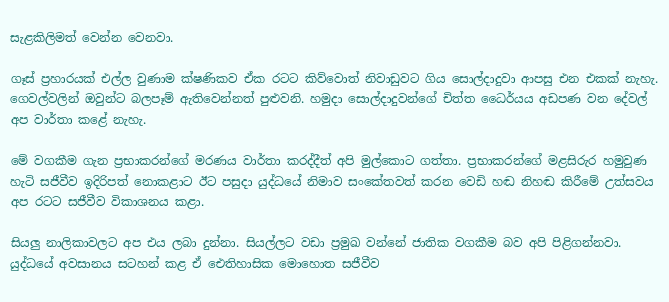සැළකිලිමත් වෙන්න වෙනවා.

ගෑස් ප්‍රහාරයක් එල්ල වුණාම ක්ෂණිකව ඒක රටට කිව්වොත් නිවාඩුවට ගිය සොල්දාදුවා ආපසු එන එකක් නැහැ. ගෙවල්වලින් ඔවුන්ට බලපෑම් ඇතිවෙන්නත් පුළුවනි. හමුදා සොල්දාදුවන්ගේ චිත්ත ධෛර්යය අඩපණ වන දේවල් අප වාර්තා කළේ නැහැ.

මේ වගකීම ගැන ප්‍රභාකරන්ගේ මරණය වාර්තා කරද්දීත් අපි මුල්කොට ගත්තා. ප්‍රභාකරන්ගේ මළසිරුර හමුවුණ හැටි සජීවීව ඉදිරිපත් නොකළාට ඊට පසුදා යුද්ධයේ නිමාව සංකේතවත් කරන වෙඩි හඬ නිහඬ කිරීමේ උත්සවය අප රටට සජීවීව විකාශනය කළා.

සියලු නාලිකාවලට අප එය ලබා දුන්නා. සියල්ලට වඩා ප්‍රමුඛ වන්නේ ජාතික වගකීම බව අපි පිළිගන්නවා. යුද්ධයේ අවසානය සටහන් කළ ඒ ඓතිහාසික මොහොත සජීවීව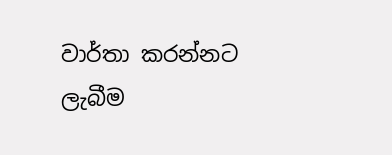වාර්තා කරන්නට ලැබීම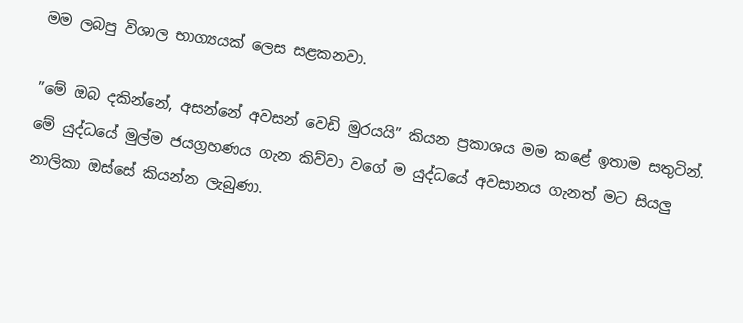මම ලබපු විශාල භාග්‍යයක් ලෙස සළකනවා.

”මේ ඔබ දකින්නේ, අසන්නේ අවසන් වෙඩි මුරයයි” කියන ප්‍රකාශය මම කළේ ඉතාම සතුටින්. මේ යුද්ධයේ මුල්ම ජයග්‍රහණය ගැන කිව්වා වගේ ම යුද්ධයේ අවසානය ගැනත් මට සියලු නාලිකා ඔස්සේ කියන්න ලැබුණා.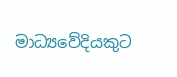මාධ්‍යවේදියකුට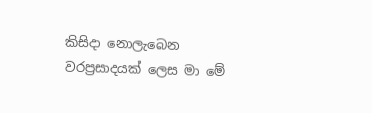කිසිදා නොලැබෙන වරප්‍රසාදයක් ලෙස මා මේ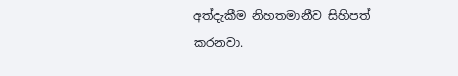අත්දැකීම නිහතමානීව සිහිපත් කරනවා.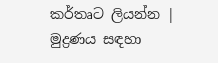කර්තෘට ලියන්න | මුද්‍රණය සඳහා